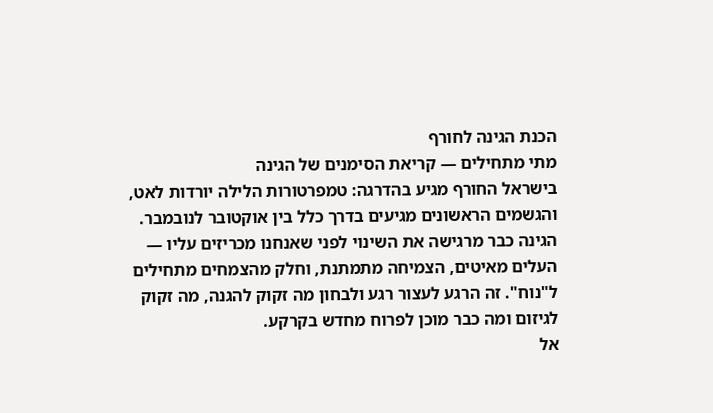הכנת הגינה לחורף
מתי מתחילים — קריאת הסימנים של הגינה
בישראל החורף מגיע בהדרגה: טמפרטורות הלילה יורדות לאט, והגשמים הראשונים מגיעים בדרך כלל בין אוקטובר לנובמבר. הגינה כבר מרגישה את השינוי לפני שאנחנו מכריזים עליו — העלים מאיטים, הצמיחה מתמתנת, וחלק מהצמחים מתחילים ל"נוח". זה הרגע לעצור רגע ולבחון מה זקוק להגנה, מה זקוק לגיזום ומה כבר מוכן לפרוח מחדש בקרקע.
אל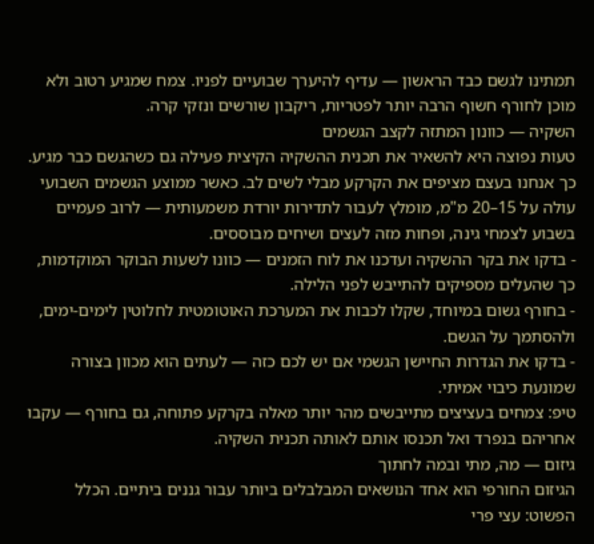תמתינו לגשם כבד הראשון — עדיף להיערך שבועיים לפניו. צמח שמגיע רטוב ולא מוכן לחורף חשוף הרבה יותר לפטריות, ריקבון שורשים ונזקי קרה.
השקיה — כוונון המתזה לקצב הגשמים
טעות נפוצה היא להשאיר את תכנית ההשקיה הקיצית פעילה גם כשהגשם כבר מגיע. כך אנחנו בעצם מציפים את הקרקע מבלי לשים לב. כאשר ממוצע הגשמים השבועי עולה על 15–20 מ"מ, מומלץ לעבור לתדירות יורדת משמעותית — לרוב פעמיים בשבוע לצמחי גינה, ופחות מזה לעצים ושיחים מבוססים.
- בדקו את בקר ההשקיה ועדכנו את לוח הזמנים — כוונו לשעות הבוקר המוקדמות, כך שהעלים מספיקים להתייבש לפני הלילה.
- בחורף גשום במיוחד, שקלו לכבות את המערכת האוטומטית לחלוטין לימים-ימים, ולהסתמך על הגשם.
- בדקו את הגדרות החיישן הגשמי אם יש לכם כזה — לעתים הוא מכוון בצורה שמונעת כיבוי אמיתי.
טיפ: צמחים בעציצים מתייבשים מהר יותר מאלה בקרקע פתוחה, גם בחורף — עקבו אחריהם בנפרד ואל תכנסו אותם לאותה תכנית השקיה.
גיזום — מה, מתי ובמה לחתוך
הגיזום החורפי הוא אחד הנושאים המבלבלים ביותר עבור גננים ביתיים. הכלל הפשוט: עצי פרי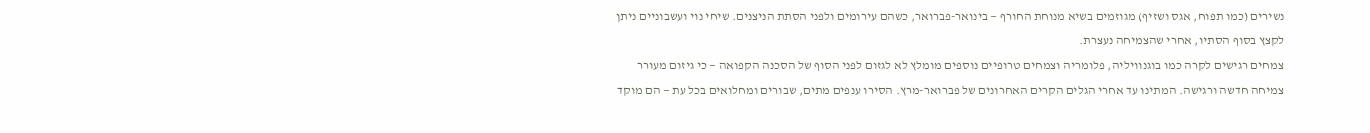נשירים (כמו תפוח, אגס ושזיף) מגוזמים בשיא מנוחת החורף — בינואר-פברואר, כשהם עירומים ולפני הסתת הניצנים. שיחי נוי ועשבוניים ניתן לקצץ בסוף הסתיו, אחרי שהצמיחה נעצרת.
צמחים רגישים לקרה כמו בוגנוויליה, פלומריה וצמחים טרופיים נוספים מומלץ לא לגזום לפני הסוף של הסכנה הקפואה — כי גיזום מעורר צמיחה חדשה ורגישה. המתינו עד אחרי הגלים הקרים האחרונים של פברואר-מרץ. הסירו ענפים מתים, שבורים ומחלואים בכל עת — הם מוקד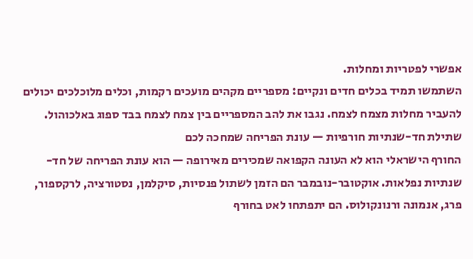אפשרי לפטריות ומחלות.
השתמשו תמיד בכלים חדים ונקיים: מספריים מקהים מועכים רקמות, וכלים מלוכלכים יכולים להעביר מחלות מצמח לצמח. נגבו את להב המספריים בין צמח לצמח בבד ספוג באלכוהול.
שתילת חד-שנתיות חורפיות — עונת הפריחה שמחכה לכם
החורף הישראלי הוא לא העונה הקפואה שמכירים מאירופה — הוא עונת הפריחה של חד-שנתיות נפלאות. אוקטובר-נובמבר הם הזמן לשתול פנסיות, סיקלמן, נסטורציה, לרקספור, פרג, אנמונה ורנונקולוס. הם יתפתחו לאט בחורף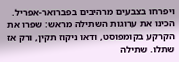ויפרחו בצבעים מרהיבים בפברואר-אפריל.
הכינו את ערוגות השתילה מראש: שפרו את הקרקע בקומפוסט, ודאו ניקוז תקין, ורק אז שתלו. שתילה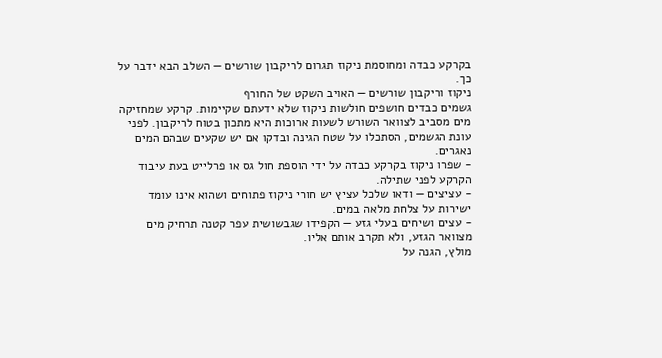בקרקע כבדה ומחוסמת ניקוז תגרום לריקבון שורשים — השלב הבא ידבר על כך.
ניקוז וריקבון שורשים — האויב השקט של החורף
גשמים כבדים חושפים חולשות ניקוז שלא ידעתם שקיימות. קרקע שמחזיקה מים מסביב לצוואר השורש לשעות ארוכות היא מתכון בטוח לריקבון. לפני עונת הגשמים, הסתכלו על שטח הגינה ובדקו אם יש שקעים שבהם המים נאגרים.
- שפרו ניקוז בקרקע כבדה על ידי הוספת חול גס או פרלייט בעת עיבוד הקרקע לפני שתילה.
- עציצים — ודאו שלכל עציץ יש חורי ניקוז פתוחים ושהוא אינו עומד ישירות על צלחת מלאה במים.
- עצים ושיחים בעלי גזע — הקפידו שגבשושית עפר קטנה תרחיק מים מצוואר הגזע, ולא תקרב אותם אליו.
מולץ, הגנה על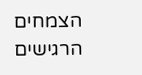הצמחים הרגישים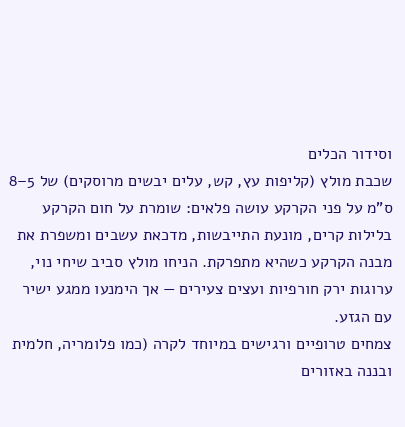וסידור הכלים
שכבת מולץ (קליפות עץ, קש, עלים יבשים מרוסקים) של 5–8 ס"מ על פני הקרקע עושה פלאים: שומרת על חום הקרקע בלילות קרים, מונעת התייבשות, מדכאת עשבים ומשפרת את מבנה הקרקע כשהיא מתפרקת. הניחו מולץ סביב שיחי נוי, ערוגות ירק חורפיות ועצים צעירים — אך הימנעו ממגע ישיר עם הגזע.
צמחים טרופיים ורגישים במיוחד לקרה (כמו פלומריה, חלמית ובננה באזורים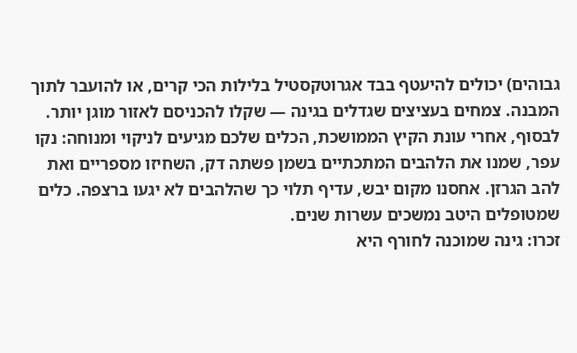גבוהים) יכולים להיעטף בבד אגרוטקסטיל בלילות הכי קרים, או להועבר לתוך המבנה. צמחים בעציצים שגדלים בגינה — שקלו להכניסם לאזור מוגן יותר.
לבסוף, אחרי עונת הקיץ הממושכת, הכלים שלכם מגיעים לניקוי ומנוחה: נקו עפר, שמנו את הלהבים המתכתיים בשמן פשתה דק, השחיזו מספריים ואת להב הגרזן. אחסנו מקום יבש, עדיף תלוי כך שהלהבים לא יגעו ברצפה. כלים שמטופלים היטב נמשכים עשרות שנים.
זכרו: גינה שמוכנה לחורף היא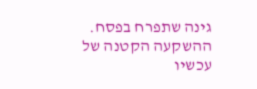גינה שתפרח בפסח. ההשקעה הקטנה של עכשיו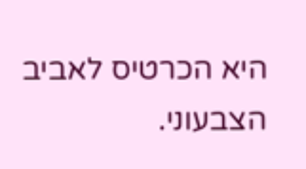היא הכרטיס לאביב הצבעוני.